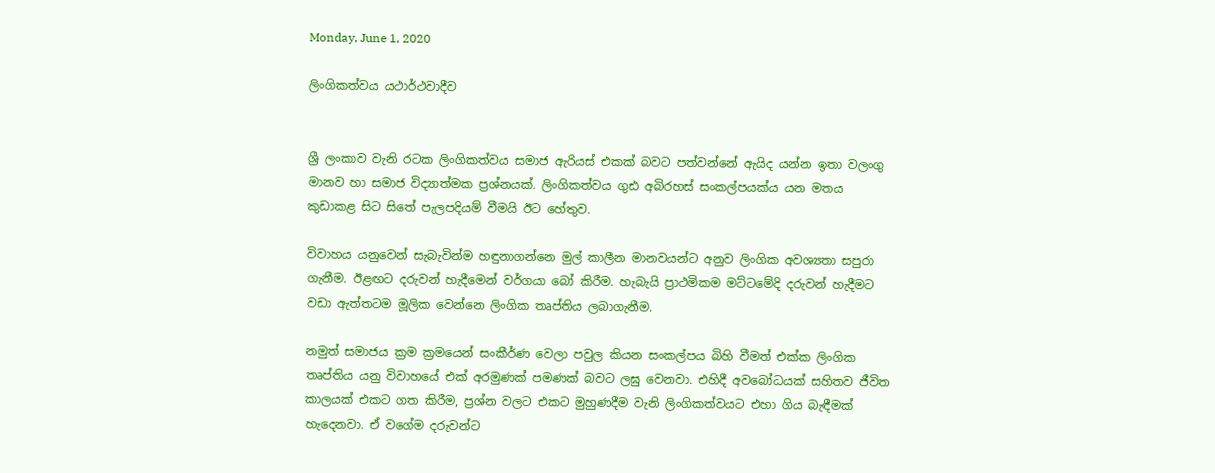Monday, June 1, 2020

ලිංගිකත්වය යථාර්ථවාදීව


ශ්‍රී ලංකාව වැනි රටක ලිංගිකත්වය සමාජ ඇරියස් එකක් බවට පත්වන්නේ ඇයිද යන්න ඉතා වලංගු මානව හා සමාජ විද්‍යාත්මක ප්‍රශ්නයක්. ලිංගිකත්වය ගුඪ අබිරහස් සංකල්පයක්ය යන මතය කුඩාකළ සිට සිතේ පැලපදියම් වීමයි ඊට හේතුව.

විවාහය යනුවෙන් සැබැවින්ම හඳුනාගන්නෙ මුල් කාලීන මානවයන්ට අනුව ලිංගික අවශ්‍යතා සපුරා ගැනීම. ඊළඟට දරුවන් හැදීමෙන් වර්ගයා බෝ කිරීම. හැබැයි ප්‍රාථමිකම මට්ටමේදි දරුවන් හැදීමට වඩා ඇත්තටම මූලික වෙන්නෙ ලිංගික තෘප්තිය ලබාගැනීම.

නමුත් සමාජය ක්‍රම ක්‍රමයෙන් සංකීර්ණ වෙලා පවුල කියන සංකල්පය බිහි වීමත් එක්ක ලිංගික තෘප්තිය යනු විවාහයේ එක් අරමුණක් පමණක් බවට ලඝු වෙනවා. එහිදී අවබෝධයක් සහිතව ජීවිත කාලයක් එකට ගත කිරීම, ප්‍රශ්න වලට එකට මුහුණදීම වැනි ලිංගිකත්වයට එහා ගිය බැඳීමක් හැදෙනවා. ඒ වගේම දරුවන්ට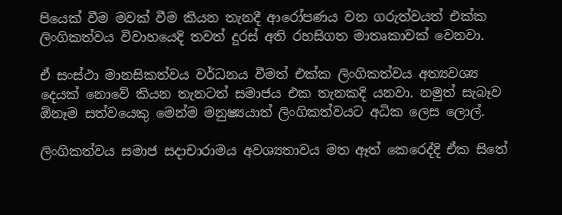පියෙක් වීම මවක් වීම කියන තැනදී ආරෝපණය වන ගරුත්වයත් එක්ක ලිංගිකත්වය විවාහයෙදි තවත් දුරස් අති රහසිගත මාතෘකාවක් වෙනවා.

ඒ සංස්ථා මානසිකත්වය වර්ධනය වීමත් එක්ක ලිංගිකත්වය අත්‍යවශ්‍ය දෙයක් නොවේ කියන තැනටත් සමාජය එක තැනකදි යනවා. නමුත් සැබෑව ඕනෑම සත්වයෙකු මෙන්ම මනුෂ්‍යයාත් ලිංගිකත්වයට අධික ලෙස ලොල්.

ලිංගිකත්වය සමාජ සදාචාරාමය අවශ්‍යතාවය මත ඈත් කෙරෙද්දි ඒක සිතේ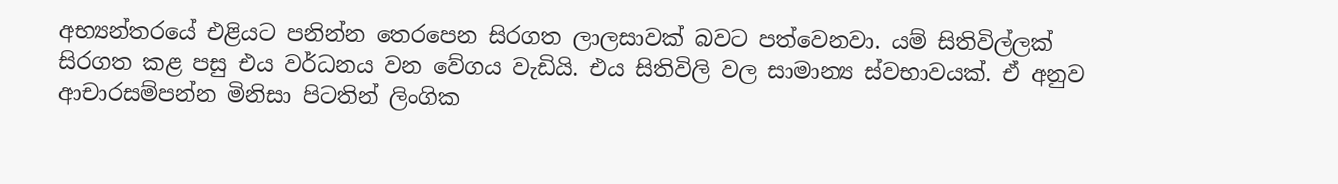අභ්‍යන්තරයේ එළියට පනින්න තෙරපෙන සිරගත ලාලසාවක් බවට පත්වෙනවා. යම් සිතිවිල්ලක් සිරගත කළ පසු එය වර්ධනය වන වේගය වැඩියි. එය සිතිවිලි වල සාමාන්‍ය ස්වභාවයක්. ඒ අනුව ආචාරසම්පන්න මිනිසා පිටතින් ලිංගික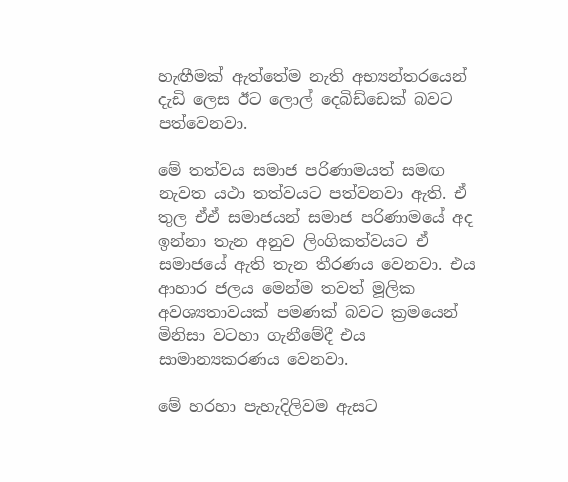හැඟීමක් ඇත්තේම නැති අභ්‍යන්තරයෙන් දැඩි ලෙස ඊට ලොල් දෙබිඩ්ඩෙක් බවට පත්වෙනවා.

මේ තත්වය සමාජ පරිණාමයත් සමඟ නැවත යථා තත්වයට පත්වනවා ඇති. ඒ තුල ඒඒ සමාජයන් සමාජ පරිණාමයේ අද ඉන්නා තැන අනුව ලිංගිකත්වයට ඒ සමාජයේ ඇති තැන තීරණය වෙනවා. එය ආහාර ජලය මෙන්ම තවත් මූලික අවශ්‍යතාවයක් පමණක් බවට ක්‍රමයෙන් මිනිසා වටහා ගැනීමේදී එය සාමාන්‍යකරණය වෙනවා.

මේ හරහා පැහැදිලිවම ඇසට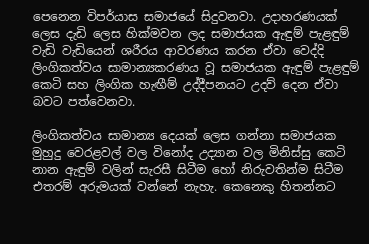පෙනෙන විපර්යාස සමාජයේ සිදුවනවා. උදාහරණයක් ලෙස දැඩි ලෙස හික්මවන ලද සමාජයක ඇඳුම් පැළඳුම් වැඩි වැඩියෙන් ශරීරය ආවරණය කරන ඒවා වෙද්දි ලිංගිකත්වය සාමාන්‍යකරණය වූ සමාජයක ඇඳුම් පැළඳුම් කෙටි සහ ලිංගික හැඟීම් උද්දීපනයට උදව් දෙන ඒවා බවට පත්වෙනවා.

ලිංගිකත්වය සාමාන්‍ය දෙයක් ලෙස ගන්නා සමාජයක මුහුදු වෙරළවල් වල විනෝද උද්‍යාන වල මිනිස්සු කෙටි නාන ඇඳුම් වලින් සැරසී සිටීම හෝ නිරුවතින්ම සිටීම එතරම් අරුමයක් වන්නේ නැහැ. කෙනෙකු හිතන්නට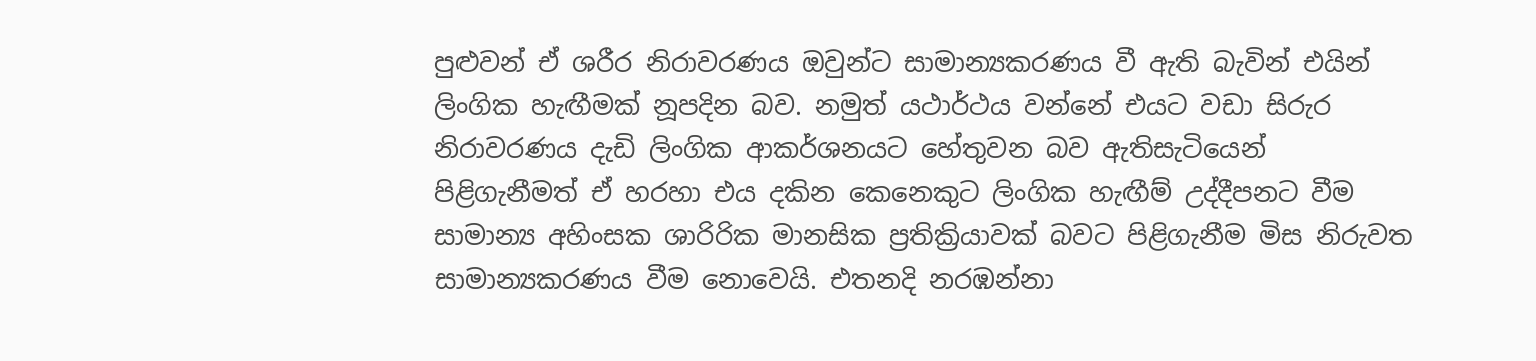පුළුවන් ඒ ශරීර නිරාවරණය ඔවුන්ට සාමාන්‍යකරණය වී ඇති බැවින් එයින් ලිංගික හැඟීමක් නූපදින බව. නමුත් යථාර්ථය වන්නේ එයට වඩා සිරුර නිරාවරණය දැඩි ලිංගික ආකර්ශනයට හේතුවන බව ඇතිසැටියෙන් පිළිගැනීමත් ඒ හරහා එය දකින කෙනෙකුට ලිංගික හැඟීම් උද්දීපනට වීම සාමාන්‍ය අහිංසක ශාරිරික මානසික ප්‍රතික්‍රියාවක් බවට පිළිගැනීම මිස නිරුවත සාමාන්‍යකරණය වීම නොවෙයි. එතනදි නරඹන්නා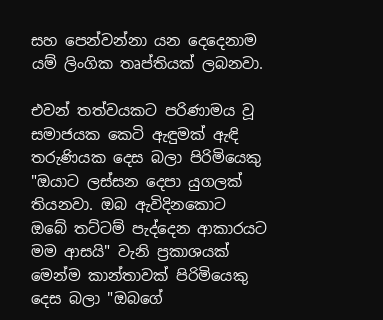සහ පෙන්වන්නා යන දෙදෙනාම යම් ලිංගික තෘප්තියක් ලබනවා.

එවන් තත්වයකට පරිණාමය වූ සමාජයක කෙටි ඇඳුමක් ඇඳි තරුණියක දෙස බලා පිරිමියෙකු "ඔයාට ලස්සන දෙපා යුගලක් තියනවා. ඔබ ඇවිදිනකොට ඔබේ තට්ටම් පැද්දෙන ආකාරයට මම ආසයි" වැනි ප්‍රකාශයක් මෙන්ම කාන්තාවක් පිරිමියෙකු දෙස බලා "ඔබගේ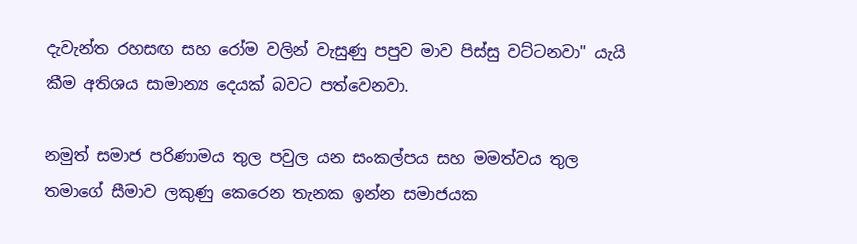දැවැන්ත රහසඟ සහ රෝම වලින් වැසුණු පපුව මාව පිස්සු වට්ටනවා" යැයි කීම අතිශය සාමාන්‍ය දෙයක් බවට පත්වෙනවා.

නමුත් සමාජ පරිණාමය තුල පවුල යන සංකල්පය සහ මමත්වය තුල තමාගේ සීමාව ලකුණු කෙරෙන තැනක ඉන්න සමාජයක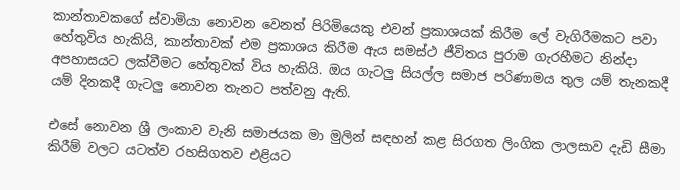කාන්තාවකගේ ස්වාමියා නොවන වෙනත් පිරිමියෙකු එවන් ප්‍රකාශයක් කිරීම ලේ වැගිරීමකට පවා හේතුවිය හැකියි, කාන්තාවක් එම ප්‍රකාශය කිරීම ඇය සමස්ථ ජීවිතය පුරාම ගැරහීමට නින්දා අපහාසයට ලක්වීමට හේතුවක් විය හැකියි. ඔය ගැටලු සියල්ල සමාජ පරිණාමය තුල යම් තැනකදී යම් දිනකදී ගැටලු නොවන තැනට පත්වනු ඇති.

එසේ නොවන ශ්‍රී ලංකාව වැනි සමාජයක මා මුලින් සඳහන් කළ සිරගත ලිංගික ලාලසාව දැඩි සීමා කිරීම් වලට යටත්ව රහසිගතව එළියට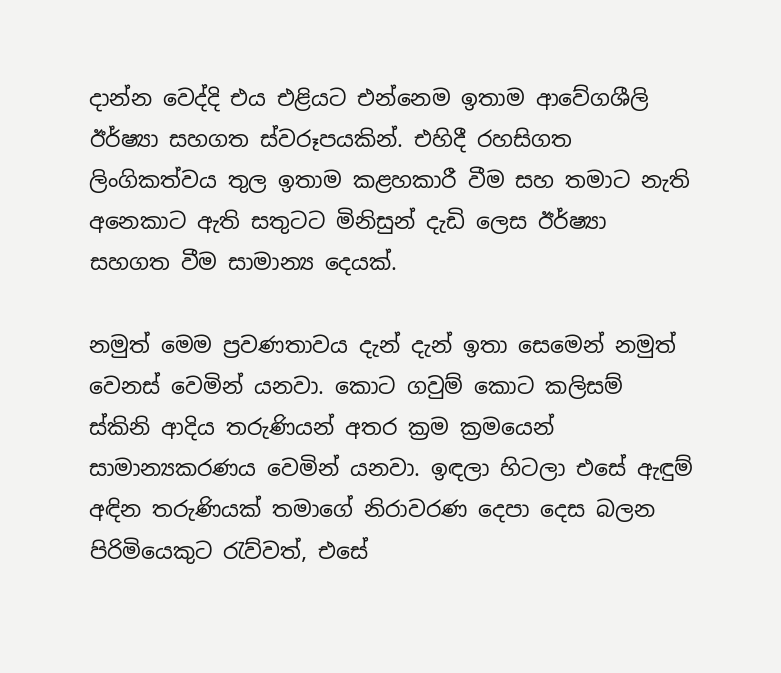දාන්න වෙද්දි එය එළියට එන්නෙම ඉතාම ආවේගශීලි ඊර්ෂ්‍යා සහගත ස්වරූපයකින්. එහිදී රහසිගත ලිංගිකත්වය තුල ඉතාම කළහකාරී වීම සහ තමාට නැති අනෙකාට ඇති සතුටට මිනිසුන් දැඩි ලෙස ඊර්ෂ්‍යා සහගත වීම සාමාන්‍ය දෙයක්.

නමුත් මෙම ප්‍රවණතාවය දැන් දැන් ඉතා සෙමෙන් නමුත් වෙනස් වෙමින් යනවා. කොට ගවුම් කොට කලිසම් ස්කිනි ආදිය තරුණියන් අතර ක්‍රම ක්‍රමයෙන් සාමාන්‍යකරණය වෙමින් යනවා. ඉඳලා හිටලා එසේ ඇඳුම් අඳින තරුණියක් තමාගේ නිරාවරණ දෙපා දෙස බලන පිරිමියෙකුට රැව්වත්, එසේ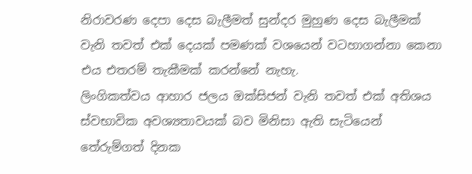නිරාවරණ දෙපා දෙස බැලීමත් සුන්දර මුහුණ දෙස බැලීමක් වැනි තවත් එක් දෙයක් පමණක් වශයෙන් වටහාගන්නා කෙනා එය එතරම් තැකීමක් කරන්නේ නැහැ.
ලිංගිකත්වය ආහාර ජලය ඔක්සිජන් වැනි තවත් එක් අතිශය ස්වභාවික අවශ්‍යතාවයක් බව මිනිසා ඇති සැටියෙන් තේරුම්ගත් දිනක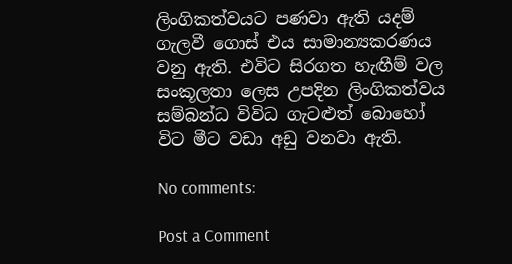ලිංගිකත්වයට පණවා ඇති යදම් ගැලවී ගොස් එය සාමාන්‍යකරණය වනු ඇති. එවිට සිරගත හැඟීම් වල සංකූලතා ලෙස උපදින ලිංගිකත්වය සම්බන්ධ විවිධ ගැටළුත් බොහෝ විට මීට වඩා අඩු වනවා ඇති.

No comments:

Post a Comment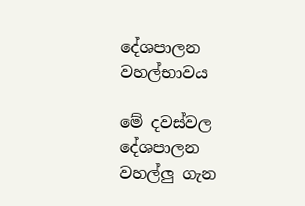දේශපාලන වහල්භාවය

මේ දවස්වල දේශපාලන වහල්ලු ගැන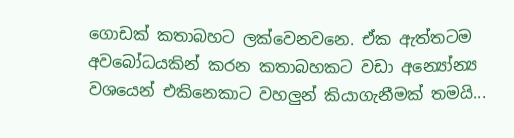ගොඩක් කතාබහට ලක්වෙනවනෙ. ඒක ඇත්තටම අවබෝධයකින් කරන කතාබහකට වඩා අන්‍යෝන්‍ය වශයෙන් එකිනෙකාට වහලුන් කියාගැනීමක් තමයි...